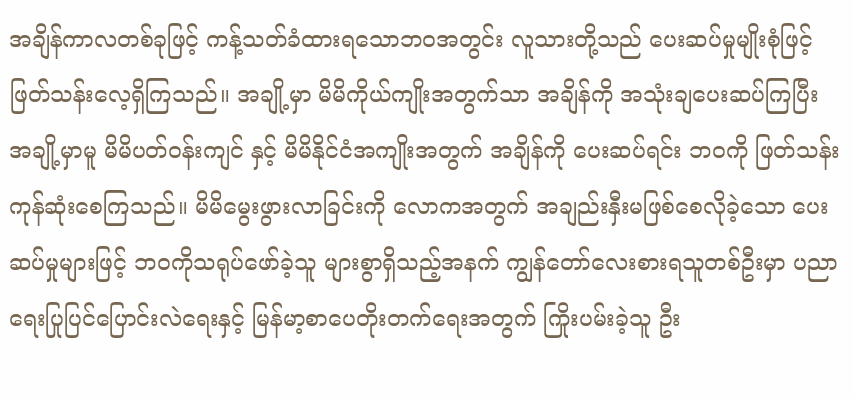အချိန်ကာလတစ်ခုဖြင့် ကန့်သတ်ခံထားရသောဘဝအတွင်း လူသားတို့သည် ပေးဆပ်မှုမျိုးစုံဖြင့် ဖြတ်သန်းလေ့ရှိကြသည်။ အချို့မှာ မိမိကိုယ်ကျိုးအတွက်သာ အချိန်ကို အသုံးချပေးဆပ်ကြပြီး အချို့မှာမူ မိမိပတ်ဝန်းကျင် နှင့် မိမိနိုင်ငံအကျိုးအတွက် အချိန်ကို ပေးဆပ်ရင်း ဘဝကို ဖြတ်သန်းကုန်ဆုံးစေကြသည်။ မိမိမွေးဖွားလာခြင်းကို လောကအတွက် အချည်းနှီးမဖြစ်စေလိုခဲ့သော ပေးဆပ်မှုများဖြင့် ဘဝကိုသရုပ်ဖော်ခဲ့သူ များစွာရှိသည့်အနက် ကျွန်တော်လေးစားရသူတစ်ဦးမှာ ပညာရေးပြုပြင်ပြောင်းလဲရေးနှင့် မြန်မာ့စာပေတိုးတက်ရေးအတွက် ကြိုးပမ်းခဲ့သူ ဦး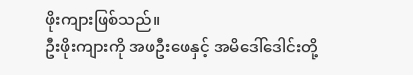ဖိုးကျားဖြစ်သည်။
ဦးဖိုးကျားကို အဖဦးဖေနှင့် အမိဒေါ်ဒေါင်းတို့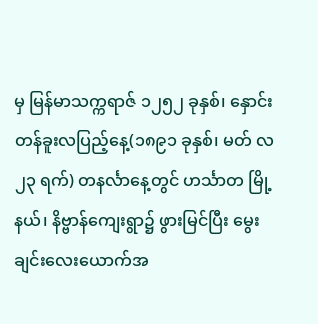မှ မြန်မာသက္ကရာဇ် ၁၂၅၂ ခုနှစ်၊ နှောင်းတန်ခူးလပြည့်နေ့(၁၈၉၁ ခုနှစ်၊ မတ် လ ၂၃ ရက်) တနင်္လာနေ့တွင် ဟင်္သာတ မြို့နယ်၊ နိဗ္ဗာန်ကျေးရွာ၌ ဖွားမြင်ပြီး မွေးချင်းလေးယောက်အ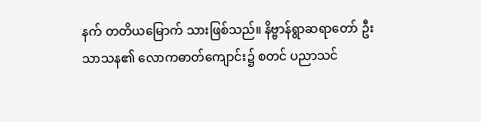နက် တတိယမြောက် သားဖြစ်သည်။ နိဗ္ဗာန်ရွာဆရာတော် ဦးသာသန၏ လောကဓာတ်ကျောင်း၌ စတင် ပညာသင်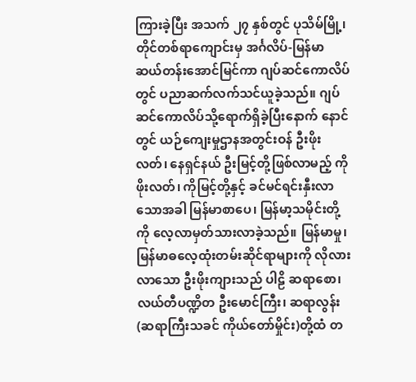ကြားခဲ့ပြီး အသက် ၂၇ နှစ်တွင် ပုသိမ်မြို့၊ တိုင်တစ်ရာကျောင်းမှ အင်္ဂလိပ်-မြန်မာ ဆယ်တန်းအောင်မြင်ကာ ဂျပ်ဆင်ကောလိပ်တွင် ပညာဆက်လက်သင်ယူခဲ့သည်။ ဂျပ်ဆင်ကောလိပ်သို့ရောက်ရှိခဲ့ပြီးနောက် နောင်တွင် ယဉ်ကျေးမှုဌာနအတွင်းဝန် ဦးဖိုးလတ်၊ နေရှင်နယ် ဦးမြင့်တို့ဖြစ်လာမည့် ကိုဖိုးလတ်၊ ကိုမြင့်တို့နှင့် ခင်မင်ရင်းနှီးလာသောအခါ မြန်မာစာပေ၊ မြန်မာ့သမိုင်းတို့ကို လေ့လာမှတ်သားလာခဲ့သည်။ မြန်မာမှု၊ မြန်မာဓလေ့ထုံးတမ်းဆိုင်ရာများကို လိုလားလာသော ဦးဖိုးကျားသည် ပါဠိ ဆရာစော၊ လယ်တီပဏ္ဍိတ ဦးမောင်ကြီး၊ ဆရာလွန်း(ဆရာကြီးသခင် ကိုယ်တော်မှိုင်း)တို့ထံ တ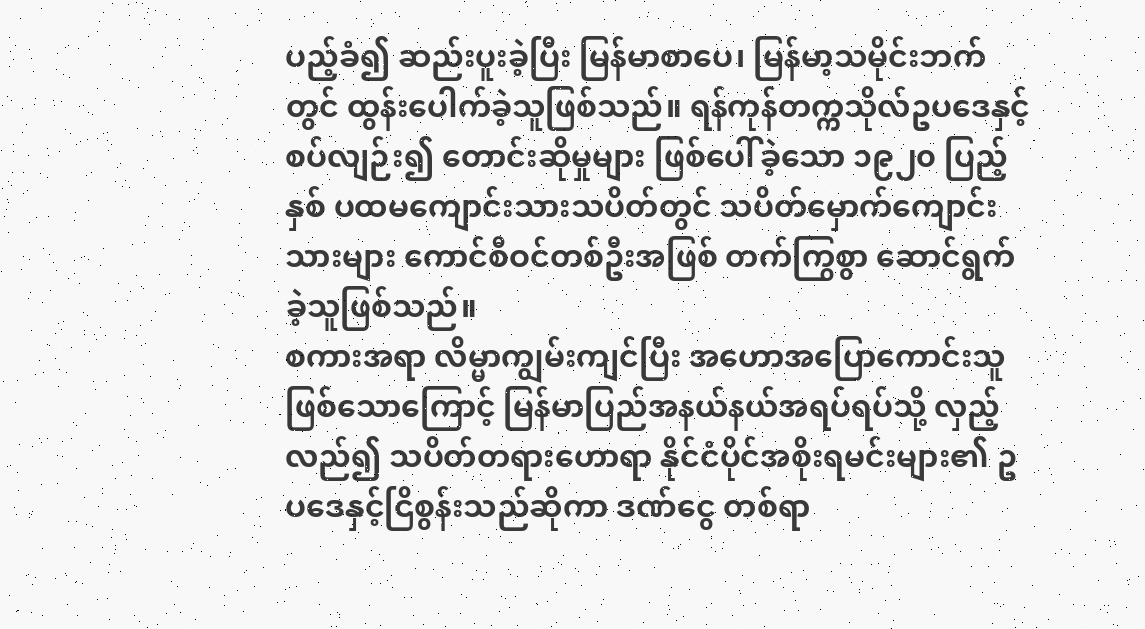ပည့်ခံ၍ ဆည်းပူးခဲ့ပြီး မြန်မာစာပေ၊ မြန်မာ့သမိုင်းဘက်တွင် ထွန်းပေါက်ခဲ့သူဖြစ်သည်။ ရန်ကုန်တက္ကသိုလ်ဥပဒေနှင့် စပ်လျဉ်း၍ တောင်းဆိုမှုများ ဖြစ်ပေါ်ခဲ့သော ၁၉၂၀ ပြည့်နှစ် ပထမကျောင်းသားသပိတ်တွင် သပိတ်မှောက်ကျောင်းသားများ ကောင်စီဝင်တစ်ဦးအဖြစ် တက်ကြွစွာ ဆောင်ရွက်ခဲ့သူဖြစ်သည်။
စကားအရာ လိမ္မာကျွမ်းကျင်ပြီး အဟောအပြောကောင်းသူဖြစ်သောကြောင့် မြန်မာပြည်အနယ်နယ်အရပ်ရပ်သို့ လှည့်လည်၍ သပိတ်တရားဟောရာ နိုင်ငံပိုင်အစိုးရမင်းများ၏ ဥပဒေနှင့်ငြိစွန်းသည်ဆိုကာ ဒဏ်ငွေ တစ်ရာ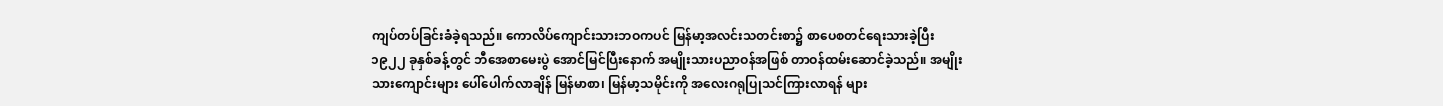ကျပ်တပ်ခြင်းခံခဲ့ရသည်။ ကောလိပ်ကျောင်းသားဘဝကပင် မြန်မာ့အလင်းသတင်းစာ၌ စာပေစတင်ရေးသားခဲ့ပြီး ၁၉၂၂ ခုနှစ်ခန့်တွင် ဘီအေစာမေးပွဲ အောင်မြင်ပြီးနောက် အမျိုးသားပညာဝန်အဖြစ် တာဝန်ထမ်းဆောင်ခဲ့သည်။ အမျိုးသားကျောင်းများ ပေါ်ပေါက်လာချိန် မြန်မာစာ၊ မြန်မာ့သမိုင်းကို အလေးဂရုပြုသင်ကြားလာရန် များ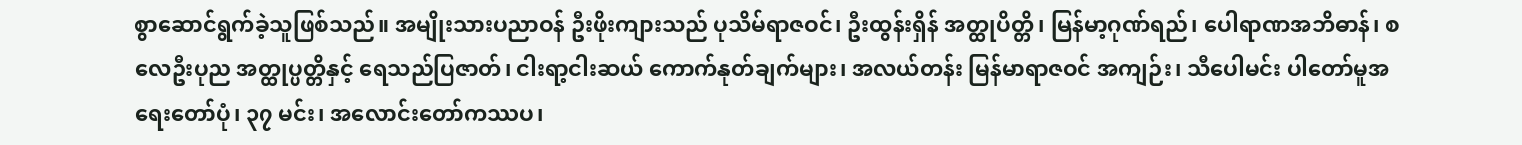စွာဆောင်ရွက်ခဲ့သူဖြစ်သည်။ အမျိုးသားပညာဝန် ဦးဖိုးကျားသည် ပုသိမ်ရာဇဝင်၊ ဦးထွန်းရှိန် အတ္ထုပိတ္တိ၊ မြန်မာ့ဂုဏ်ရည်၊ ပေါရာဏအဘိဓာန်၊ စလေဦးပုည အတ္ထုပ္ပတ္တိနှင့် ရေသည်ပြဇာတ်၊ ငါးရာ့ငါးဆယ် ကောက်နုတ်ချက်များ၊ အလယ်တန်း မြန်မာရာဇဝင် အကျဉ်း၊ သီပေါမင်း ပါတော်မူအရေးတော်ပုံ၊ ၃၇ မင်း၊ အလောင်းတော်ကဿပ၊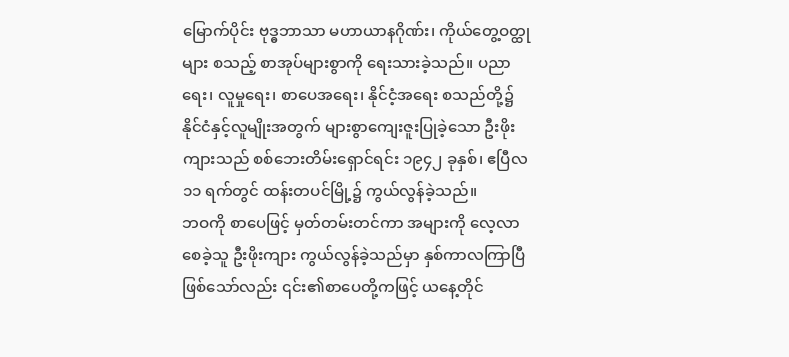မြောက်ပိုင်း ဗုဒ္ဓဘာသာ မဟာယာနဂိုဏ်း၊ ကိုယ်တွေ့ဝတ္ထုများ စသည့် စာအုပ်များစွာကို ရေးသားခဲ့သည်။ ပညာရေး၊ လူမှုရေး၊ စာပေအရေး၊ နိုင်ငံ့အရေး စသည်တို့၌ နိုင်ငံနှင့်လူမျိုးအတွက် များစွာကျေးဇူးပြုခဲ့သော ဦးဖိုးကျားသည် စစ်ဘေးတိမ်းရှောင်ရင်း ၁၉၄၂ ခုနှစ်၊ ဧပြီလ ၁၁ ရက်တွင် ထန်းတပင်မြို့၌ ကွယ်လွန်ခဲ့သည်။
ဘဝကို စာပေဖြင့် မှတ်တမ်းတင်ကာ အများကို လေ့လာစေခဲ့သူ ဦးဖိုးကျား ကွယ်လွန်ခဲ့သည်မှာ နှစ်ကာလကြာပြီဖြစ်သော်လည်း ၎င်း၏စာပေတို့ကဖြင့် ယနေ့တိုင်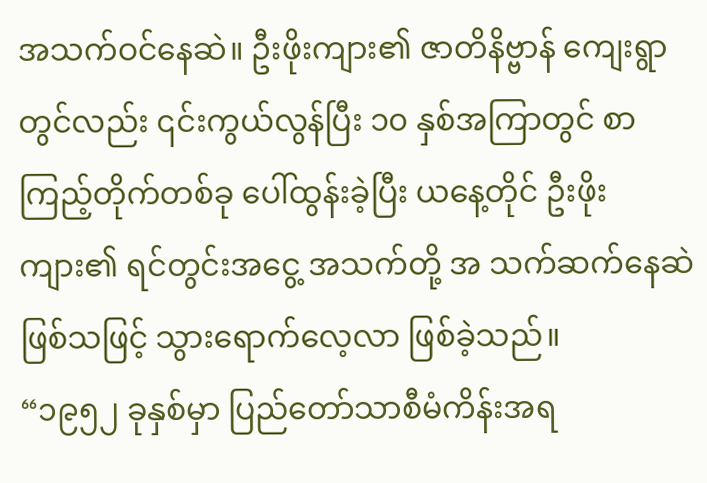အသက်ဝင်နေဆဲ။ ဦးဖိုးကျား၏ ဇာတိနိဗ္ဗာန် ကျေးရွာတွင်လည်း ၎င်းကွယ်လွန်ပြီး ၁၀ နှစ်အကြာတွင် စာကြည့်တိုက်တစ်ခု ပေါ်ထွန်းခဲ့ပြီး ယနေ့တိုင် ဦးဖိုးကျား၏ ရင်တွင်းအငွေ့ အသက်တို့ အ သက်ဆက်နေဆဲဖြစ်သဖြင့် သွားရောက်လေ့လာ ဖြစ်ခဲ့သည်။
“၁၉၅၂ ခုနှစ်မှာ ပြည်တော်သာစီမံကိန်းအရ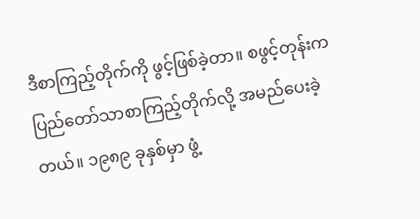ဒီစာကြည့်တိုက်ကို ဖွင့်ဖြစ်ခဲ့တာ။ စဖွင့်တုန်းက ပြည်တော်သာစာကြည့်တိုက်လို့ အမည်ပေးခဲ့တယ်။ ၁၉၈၉ ခုနှစ်မှာ ဖွံ့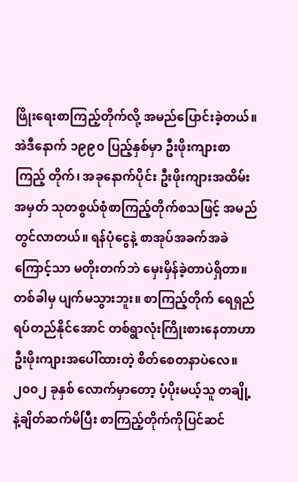ဖြိုးရေးစာကြည့်တိုက်လို့ အမည်ပြောင်းခဲ့တယ်။ အဲဒီနောက် ၁၉၉၀ ပြည့်နှစ်မှာ ဦးဖိုးကျားစာကြည့် တိုက်၊ အခုနောက်ပိုင်း ဦးဖိုးကျားအထိမ်းအမှတ် သုတစွယ်စုံစာကြည့်တိုက်စသဖြင့် အမည်တွင်လာတယ်။ ရန်ပုံငွေနဲ့ စာအုပ်အခက်အခဲကြောင့်သာ မတိုးတက်ဘဲ မှေးမှိန်ခဲ့တာပဲရှိတာ။ တစ်ခါမှ ပျက်မသွားဘူး။ စာကြည့်တိုက် ရေရှည်ရပ်တည်နိုင်အောင် တစ်ရွာလုံးကြိုးစားနေတာဟာ ဦးဖိုးကျားအပေါ်ထားတဲ့ စိတ်စေတနာပဲလေ။ ၂၀၀၂ ခုနှစ် လောက်မှာတော့ ပံ့ပိုးမယ့်သူ တချို့နဲ့ချိတ်ဆက်မိပြီး စာကြည့်တိုက်ကိုပြင်ဆင်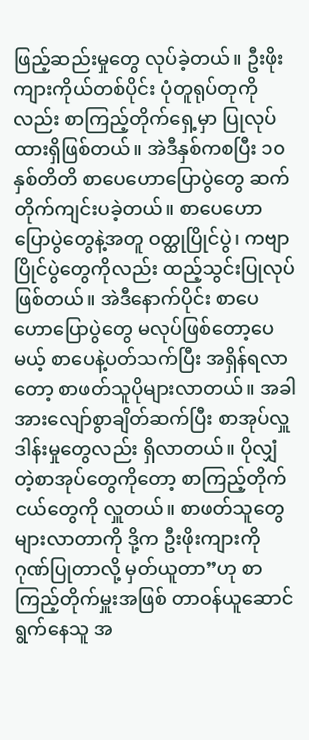ဖြည့်ဆည်းမှုတွေ လုပ်ခဲ့တယ်။ ဦးဖိုးကျားကိုယ်တစ်ပိုင်း ပုံတူရုပ်တုကိုလည်း စာကြည့်တိုက်ရှေ့မှာ ပြုလုပ်ထားရှိဖြစ်တယ်။ အဲဒီနှစ်ကစပြီး ၁၀ နှစ်တိတိ စာပေဟောပြောပွဲတွေ ဆက်တိုက်ကျင်းပခဲ့တယ်။ စာပေဟောပြောပွဲတွေနဲ့အတူ ဝတ္ထုပြိုင်ပွဲ၊ ကဗျာပြိုင်ပွဲတွေကိုလည်း ထည့်သွင်းပြုလုပ်ဖြစ်တယ်။ အဲဒီနောက်ပိုင်း စာပေဟောပြောပွဲတွေ မလုပ်ဖြစ်တော့ပေမယ့် စာပေနဲ့ပတ်သက်ပြီး အရှိန်ရလာတော့ စာဖတ်သူပိုများလာတယ်။ အခါအားလျော်စွာချိတ်ဆက်ပြီး စာအုပ်လှူဒါန်းမှုတွေလည်း ရှိလာတယ်။ ပိုလျှံတဲ့စာအုပ်တွေကိုတော့ စာကြည့်တိုက်ငယ်တွေကို လှူတယ်။ စာဖတ်သူတွေ များလာတာကို ဒို့က ဦးဖိုးကျားကို ဂုဏ်ပြုတာလို့ မှတ်ယူတာ”ဟု စာကြည့်တိုက်မှူးအဖြစ် တာဝန်ယူဆောင်ရွက်နေသူ အ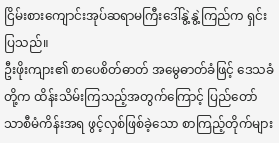ငြိမ်းစားကျောင်းအုပ်ဆရာမကြီးဒေါ်နွဲ့နွဲ့ကြည်က ရှင်းပြသည်။
ဦးဖိုးကျား၏ စာပေစိတ်ဓာတ် အမွေဓာတ်ခံဖြင့် ဒေသခံတို့က ထိန်းသိမ်းကြသည့်အတွက်ကြောင့် ပြည်တော်သာစီမံကိန်းအရ ဖွင့်လှစ်ဖြစ်ခဲ့သော စာကြည့်တိုက်များ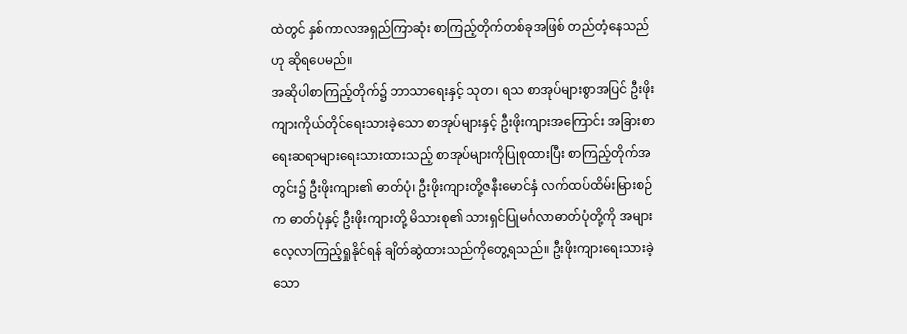ထဲတွင် နှစ်ကာလအရှည်ကြာဆုံး စာကြည့်တိုက်တစ်ခုအဖြစ် တည်တံ့နေသည်ဟု ဆိုရပေမည်။
အဆိုပါစာကြည့်တိုက်၌ ဘာသာရေးနှင့် သုတ၊ ရသ စာအုပ်များစွာအပြင် ဦးဖိုးကျားကိုယ်တိုင်ရေးသားခဲ့သော စာအုပ်များနှင့် ဦးဖိုးကျားအကြောင်း အခြားစာရေးဆရာများရေးသားထားသည့် စာအုပ်များကိုပြုစုထားပြီး စာကြည့်တိုက်အတွင်း၌ ဦးဖိုးကျား၏ ဓာတ်ပုံ၊ ဦးဖိုးကျားတို့ဇနီးမောင်နှံ လက်ထပ်ထိမ်းမြားစဉ်က ဓာတ်ပုံနှင့် ဦးဖိုးကျားတို့ မိသားစု၏ သားရှင်ပြုမင်္ဂလာဓာတ်ပုံတို့ကို အများလေ့လာကြည့်ရှုနိုင်ရန် ချိတ်ဆွဲထားသည်ကိုတွေ့ရသည်။ ဦးဖိုးကျားရေးသားခဲ့သော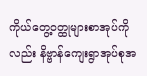ကိုယ်တွေ့ဝတ္ထုများစာအုပ်ကိုလည်း နိဗ္ဗာန်ကျေးရွာအုပ်စုအ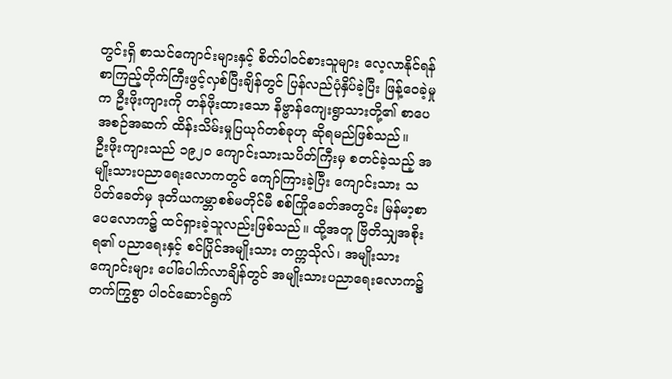တွင်းရှိ စာသင်ကျောင်းများနှင့် စိတ်ပါဝင်စားသူများ လေ့လာနိုင်ရန် စာကြည့်တိုက်ကြီးဖွင့်လှစ်ပြီးချိန်တွင် ပြန်လည်ပုံနှိပ်ခဲ့ပြီး ဖြန့်ဝေခဲ့မှုက ဦးဖိုးကျားကို တန်ဖိုးထားသော နိဗ္ဗာန်ကျေးရွာသားတို့၏ စာပေအစဉ်အဆက် ထိန်းသိမ်းမှုပြယုဂ်တစ်ခုဟု ဆိုရမည်ဖြစ်သည်။
ဦးဖိုးကျားသည် ၁၉၂၀ ကျောင်းသားသပိတ်ကြီးမှ စတင်ခဲ့သည့် အမျိုးသားပညာရေးလောကတွင် ကျော်ကြားခဲ့ပြီး ကျောင်းသား သပိတ်ခေတ်မှ ဒုတိယကမ္ဘာစစ်မတိုင်မီ စစ်ကြိုခေတ်အတွင်း မြန်မာ့စာပေလောက၌ ထင်ရှားခဲ့သူလည်းဖြစ်သည်။ ထို့အတူ ဗြိတိသျှအစိုးရ၏ ပညာရေးနှင့် စင်ပြိုင်အမျိုးသား တက္ကသိုလ်၊ အမျိုးသားကျောင်းများ ပေါ်ပေါက်လာချိန်တွင် အမျိုးသားပညာရေးလောက၌ တက်ကြွစွာ ပါဝင်ဆောင်ရွက်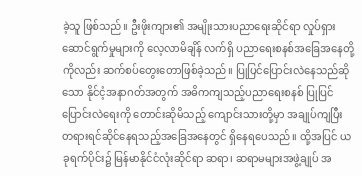ခဲ့သူ ဖြစ်သည်။ ဦးဖိုးကျား၏ အမျိုးသားပညာရေးဆိုင်ရာ လှုပ်ရှားဆောင်ရွက်မှုများကို လေ့လာမိချိန် လက်ရှိ ပညာရေးစနစ်အခြေအနေတို့ကိုလည်း ဆက်စပ်တွေးတောဖြစ်ခဲ့သည်။ ပြုပြင်ပြောင်းလဲနေသည်ဆိုသော နိုင်ငံ့အနာဂတ်အတွက် အဓိကကျသည့်ပညာရေးစနစ် ပြုပြင်ပြောင်းလဲရေးကို တောင်းဆိုမိသည့် ကျောင်းသားတို့မှာ အချုပ်ကျပြီး တရားရင်ဆိုင်နေရသည့်အခြေအနေတွင် ရှိနေရပေသည်။ ထို့အပြင် ယခုရက်ပိုင်း၌ မြန်မာနိုင်ငံလုံးဆိုင်ရာ ဆရာ၊ ဆရာမများအဖွဲ့ချုပ် အ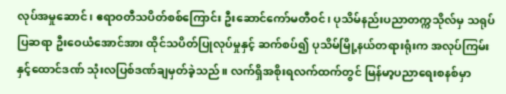လုပ်အမှုဆောင်၊ ဧရာဝတီသပိတ်စစ်ကြောင်း ဦးဆောင်ကော်မတီဝင်၊ ပုသိမ်နည်းပညာတက္ကသိုလ်မှ သရုပ်ပြဆရာ ဦးဝေယံအောင်အား ထိုင်သပိတ်ပြုလုပ်မှုနှင့် ဆက်စပ်၍ ပုသိမ်မြို့နယ်တရားရုံးက အလုပ်ကြမ်း နှင့်ထောင်ဒဏ် သုံးလပြစ်ဒဏ်ချမှတ်ခဲ့သည်။ လက်ရှိအစိုးရလက်ထက်တွင် မြန်မာ့ပညာရေးစနစ်မှာ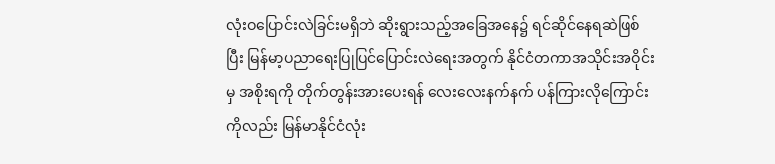လုံးဝပြောင်းလဲခြင်းမရှိဘဲ ဆိုးရွားသည့်အခြေအနေ၌ ရင်ဆိုင်နေရဆဲဖြစ် ပြီး မြန်မာ့ပညာရေးပြုပြင်ပြောင်းလဲရေးအတွက် နိုင်ငံတကာအသိုင်းအဝိုင်းမှ အစိုးရကို တိုက်တွန်းအားပေးရန် လေးလေးနက်နက် ပန်ကြားလိုကြောင်းကိုလည်း မြန်မာနိုင်ငံလုံး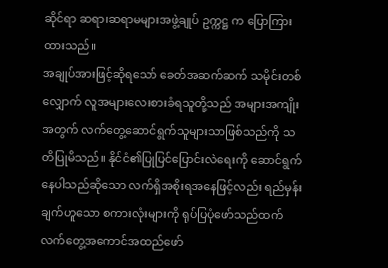ဆိုင်ရာ ဆရာ၊ဆရာမများအဖွဲ့ချုပ် ဥက္ကဋ္ဌ က ပြောကြားထားသည်။
အချုပ်အားဖြင့်ဆိုရသော် ခေတ်အဆက်ဆက် သမိုင်းတစ်လျှောက် လူအများလေးစားခံရသူတို့သည် အများအကျိုးအတွက် လက်တွေ့ဆောင်ရွက်သူများသာဖြစ်သည်ကို သတိပြုမိသည်။ နိုင်ငံ၏ပြုပြင်ပြောင်းလဲရေးကို ဆောင်ရွက်နေပါသည်ဆိုသော လက်ရှိအစိုးရအနေဖြင့်လည်း ရည်မှန်းချက်ဟူသော စကားလုံးများကို ရုပ်ပြပုံဖော်သည်ထက် လက်တွေ့အကောင်အထည်ဖော်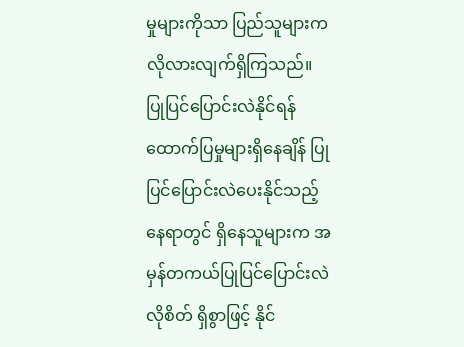မှုများကိုသာ ပြည်သူများက လိုလားလျက်ရှိကြသည်။ ပြုပြင်ပြောင်းလဲနိုင်ရန် ထောက်ပြမှုများရှိနေချိန် ပြုပြင်ပြောင်းလဲပေးနိုင်သည့်နေရာတွင် ရှိနေသူများက အမှန်တကယ်ပြုပြင်ပြောင်းလဲလိုစိတ် ရှိစွာဖြင့် နိုင်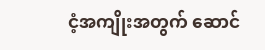ငံ့အကျိုးအတွက် ဆောင်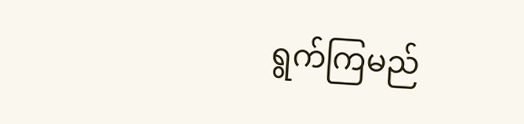ရွက်ကြမည်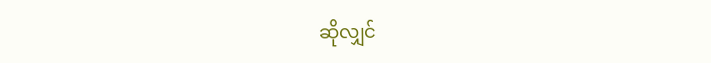ဆိုလျှင်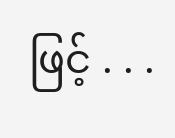ဖြင့် . . .